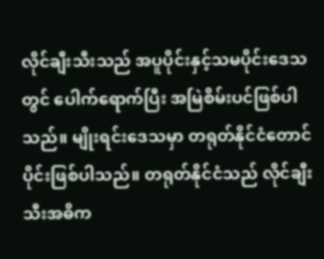လိုင်ချီးသီးသည် အပူပိုင်းနှင့်သမပိုင်းဒေသတွင် ပေါက်ရောက်ပြီး အမြဲစိမ်းပင်ဖြစ်ပါသည်။ မျိုးရင်းဒေသမှာ တရုတ်နိုင်ငံတောင်ပိုင်းဖြစ်ပါသည်။ တရုတ်နိုင်ငံသည် လိုင်ချီးသီးအဓိက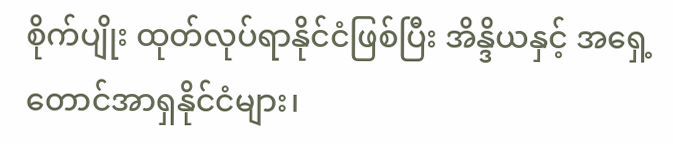စိုက်ပျိုး ထုတ်လုပ်ရာနိုင်ငံဖြစ်ပြီး အိန္ဒိယနှင့် အရှေ့တောင်အာရှနိုင်ငံများ၊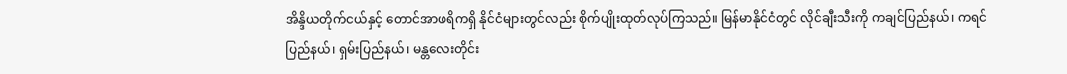အိန္ဒိယတိုက်ငယ်နှင့် တောင်အာဖရိကရှိ နိုင်ငံများတွင်လည်း စိုက်ပျိုးထုတ်လုပ်ကြသည်။ မြန်မာနိုင်ငံတွင် လိုင်ချီးသီးကို ကချင်ပြည်နယ်၊ ကရင် ပြည်နယ်၊ ရှမ်းပြည်နယ်၊ မန္တလေးတိုင်း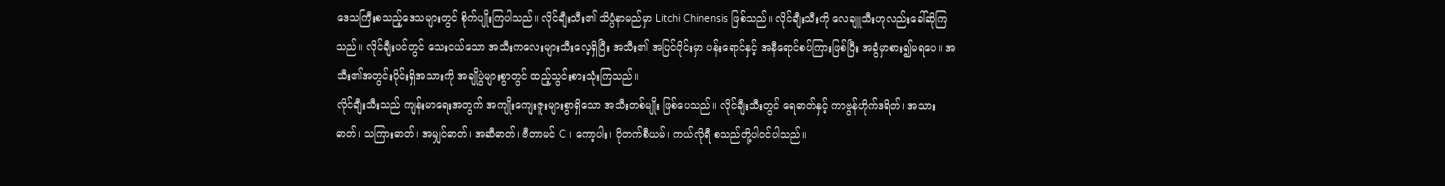ဒေသကြီးစသည့်ဒေသများတွင် စိုက်ပျိုးကြပါသည်။ လိုင်ချီးသီး၏ သိပ္ပံနာမည်မှာ Litchi Chinensis ဖြစ်သည်။ လိုင်ချီးသီးကို လေချူသီးဟုလည်းခေါ်ဆိုကြသည်။ လိုင်ချီးပင်တွင် သေးငယ်သော အသီးကလေးများသီးလေ့ရှိပြီး အသီး၏ အပြင်ပိုင်းမှာ ပန်းရောင်နှင့် အနီရောင်စပ်ကြားဖြစ်ပြီး အခွံမှာစား၍မရပေ။ အသီး၏အတွင်းပိုင်းရှိအသားကို အချိုပွဲများစွာတွင် ထည့်သွင်းစားသုံးကြသည်။
လိုင်ချီးသီးသည် ကျန်းမာရေးအတွက် အကျိုးကျေးဇူးများစွာရှိသော အသီးတစ်မျိုး ဖြစ်ပေသည်။ လိုင်ချီးသီးတွင် ရေဓာတ်နှင့် ကာဗွန်ဟိုက်ဒရိတ်၊ အသားဓာတ်၊ သကြားဓာတ်၊ အမျှင်ဓာတ်၊ အဆီဓာတ်၊ ဗီတာမင် C ၊ ကော့ပါး၊ ပိုတက်စီယမ်၊ ကယ်လိုရီ စသည်တို့ပါဝင်ပါသည်။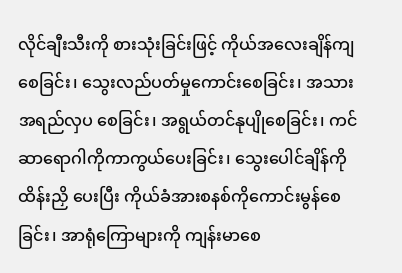လိုင်ချီးသီးကို စားသုံးခြင်းဖြင့် ကိုယ်အလေးချိန်ကျစေခြင်း၊ သွေးလည်ပတ်မှုကောင်းစေခြင်း၊ အသားအရည်လှပ စေခြင်း၊ အရွယ်တင်နုပျိုစေခြင်း၊ ကင်ဆာရောဂါကိုကာကွယ်ပေးခြင်း၊ သွေးပေါင်ချိန်ကိုထိန်းညှိ ပေးပြီး ကိုယ်ခံအားစနစ်ကိုကောင်းမွန်စေခြင်း၊ အာရုံကြောများကို ကျန်းမာစေ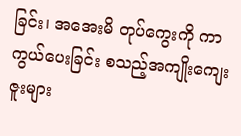ခြင်း၊ အအေးမိ တုပ်ကွေးကို ကာကွယ်ပေးခြင်း စသည့်အကျိုးကျေးဇူးများ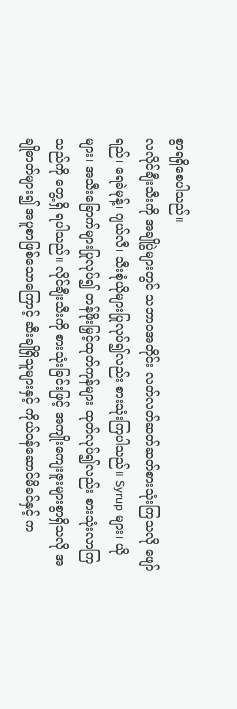စွာရရှိစေပါသည်။
လလိုင်ချီးသီးကို အချိုပွဲများတွင် သဘာဝအတိုင်း လတ်လတ်ဆတ်ဆတ်စားသုံးကြသလို ဖျော်ရည်၊ ရေခဲမုန့်၊ ဂျယ်လီ၊ သီးစုံယိုများပြုလုပ်၍လည်း စားသုံးကြပါသည်။ Syrup များ၊ ယိုများ၊ အသီးခြောက်များပြုလုပ်၍ တန်ဖိုးမြှင့်ထုတ်ကုန်များ ထုတ်လုပ်၍လည်း စားသုံးလာကြသည်ကို တွေ့ရှိ ရပါသည်။ လိုင်ချီးသီးကို စားသုံးခြင်းဖြင့် အကျိုးကျေးဇူးများစွာရှိသလို အချိုဓာတ်များ၍ အပူစာဖြစ်သောကြောင့် ဆီးချိုရှိသူများနှင့် ကိုယ်ဝန်ဆောင်မိခင်နှင့် က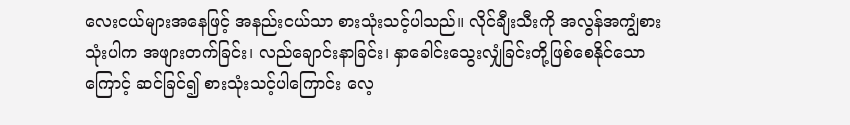လေးငယ်များအနေဖြင့် အနည်းငယ်သာ စားသုံးသင့်ပါသည်။ လိုင်ချီးသီးကို အလွန်အကျွံစားသုံးပါက အဖျားတက်ခြင်း၊ လည်ချောင်းနာခြင်း၊ နှာခေါင်းသွေးလျှံခြင်းတို့ဖြစ်စေနိုင်သောကြောင့် ဆင်ခြင်၍ စားသုံးသင့်ပါကြောင်း လေ့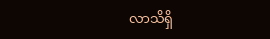လာသိရှိ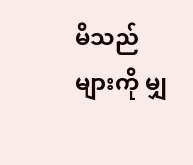မိသည်များကို မျှ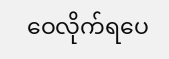ဝေလိုက်ရပေ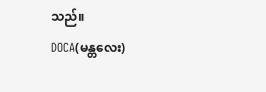သည်။
DOCA(မန္တလေး)